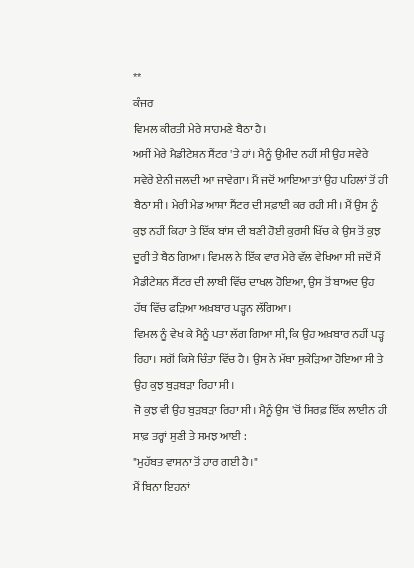**
ਕੰਜਰ
ਵਿਮਲ ਕੀਰਤੀ ਮੇਰੇ ਸਾਹਮਣੇ ਬੈਠਾ ਹੈ।
ਅਸੀਂ ਮੇਰੇ ਮੈਡੀਟੇਸ਼ਨ ਸੈਂਟਰ 'ਤੇ ਹਾਂ। ਮੈਨੂੰ ਉਮੀਦ ਨਹੀਂ ਸੀ ਉਹ ਸਵੇਰੇ ਸਵੇਰੇ ਏਨੀ ਜਲਦੀ ਆ ਜਾਵੇਗਾ। ਮੈਂ ਜਦੋਂ ਆਇਆ ਤਾਂ ਉਹ ਪਹਿਲਾਂ ਤੋਂ ਹੀ ਬੈਠਾ ਸੀ। ਮੇਰੀ ਮੇਡ ਆਸ਼ਾ ਸੈਂਟਰ ਦੀ ਸਫ਼ਾਈ ਕਰ ਰਹੀ ਸੀ। ਮੈਂ ਉਸ ਨੂੰ ਕੁਝ ਨਹੀਂ ਕਿਹਾ ਤੇ ਇੱਕ ਬਾਂਸ ਦੀ ਬਣੀ ਹੋਈ ਕੁਰਸੀ ਖਿੱਚ ਕੇ ਉਸ ਤੋਂ ਕੁਝ ਦੂਰੀ ਤੇ ਬੈਠ ਗਿਆ। ਵਿਮਲ ਨੇ ਇੱਕ ਵਾਰ ਮੇਰੇ ਵੱਲ ਵੇਖਿਆ ਸੀ ਜਦੋਂ ਮੈਂ ਮੈਡੀਟੇਸ਼ਨ ਸੈਂਟਰ ਦੀ ਲਾਬੀ ਵਿੱਚ ਦਾਖਲ ਹੋਇਆ, ਉਸ ਤੋਂ ਬਾਅਦ ਉਹ ਹੱਥ ਵਿੱਚ ਫੜਿਆ ਅਖ਼ਬਾਰ ਪੜ੍ਹਨ ਲੱਗਿਆ।
ਵਿਮਲ ਨੂੰ ਵੇਖ ਕੇ ਮੈਨੂੰ ਪਤਾ ਲੱਗ ਗਿਆ ਸੀ, ਕਿ ਉਹ ਅਖ਼ਬਾਰ ਨਹੀਂ ਪੜ੍ਹ ਰਿਹਾ। ਸਗੋਂ ਕਿਸੇ ਚਿੰਤਾ ਵਿੱਚ ਹੈ। ਉਸ ਨੇ ਮੱਥਾ ਸੁਕੇੜਿਆ ਹੋਇਆ ਸੀ ਤੇ ਉਹ ਕੁਝ ਬੁੜਬੜਾ ਰਿਹਾ ਸੀ।
ਜੋ ਕੁਝ ਵੀ ਉਹ ਬੁੜਬੜਾ ਰਿਹਾ ਸੀ। ਮੈਨੂੰ ਉਸ 'ਚੋਂ ਸਿਰਫ਼ ਇੱਕ ਲਾਈਨ ਹੀ ਸਾਫ਼ ਤਰ੍ਹਾਂ ਸੁਣੀ ਤੇ ਸਮਝ ਆਈ :
"ਮੁਹੱਬਤ ਵਾਸਨਾ ਤੋਂ ਹਾਰ ਗਈ ਹੈ।"
ਮੈਂ ਬਿਨਾ ਇਹਨਾਂ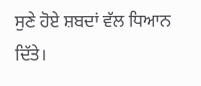ਸੁਣੇ ਹੋਏ ਸ਼ਬਦਾਂ ਵੱਲ ਧਿਆਨ ਦਿੱਤੇ।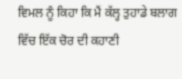ਵਿਮਲ ਨੂੰ ਕਿਹਾ ਕਿ ਮੈਂ ਕੱਲ੍ਹ ਤੁਹਾਡੇ ਬਲਾਗ ਵਿੱਚ ਇੱਕ ਚੋਰ ਦੀ ਕਹਾਣੀ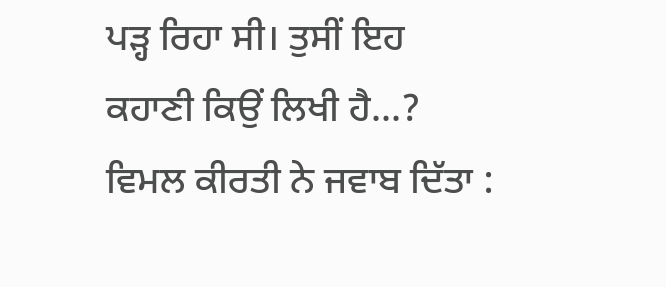ਪੜ੍ਹ ਰਿਹਾ ਸੀ। ਤੁਸੀਂ ਇਹ ਕਹਾਣੀ ਕਿਉਂ ਲਿਖੀ ਹੈ...?
ਵਿਮਲ ਕੀਰਤੀ ਨੇ ਜਵਾਬ ਦਿੱਤਾ :